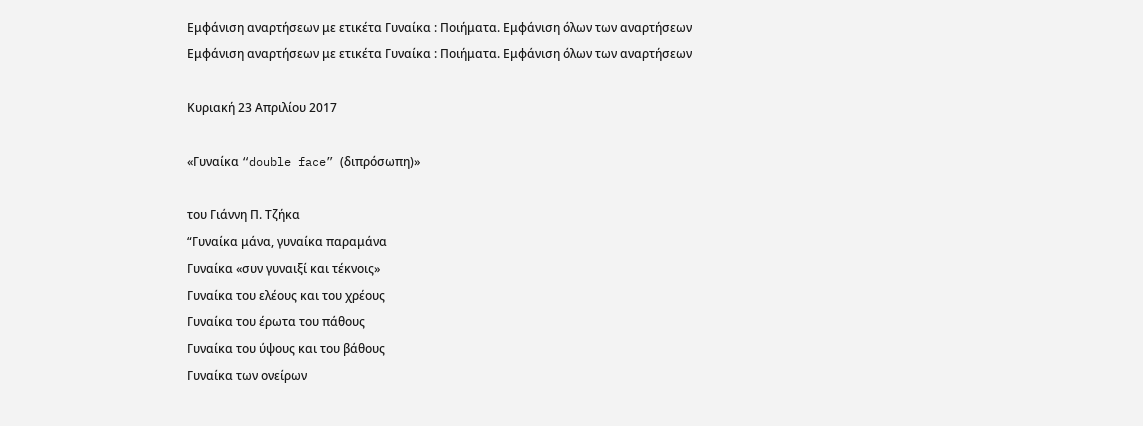Εμφάνιση αναρτήσεων με ετικέτα Γυναίκα : Ποιήματα. Εμφάνιση όλων των αναρτήσεων
Εμφάνιση αναρτήσεων με ετικέτα Γυναίκα : Ποιήματα. Εμφάνιση όλων των αναρτήσεων

Κυριακή 23 Απριλίου 2017

«Γυναίκα “double face” (διπρόσωπη)»

του Γιάννη Π. Τζήκα
“Γυναίκα μάνα, γυναίκα παραμάνα
Γυναίκα «συν γυναιξί και τέκνοις»
Γυναίκα του ελέους και του χρέους
Γυναίκα του έρωτα του πάθους
Γυναίκα του ύψους και του βάθους
Γυναίκα των ονείρων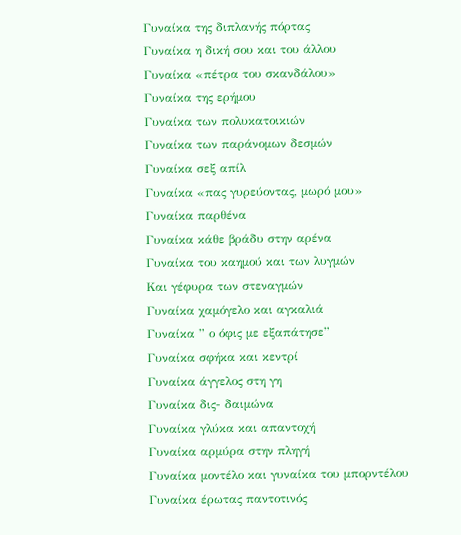Γυναίκα της διπλανής πόρτας
Γυναίκα η δική σου και του άλλου
Γυναίκα «πέτρα του σκανδάλου»
Γυναίκα της ερήμου
Γυναίκα των πολυκατοικιών
Γυναίκα των παράνομων δεσμών
Γυναίκα σεξ απίλ
Γυναίκα «πας γυρεύοντας, μωρό μου»
Γυναίκα παρθένα
Γυναίκα κάθε βράδυ στην αρένα
Γυναίκα του καημού και των λυγμών
Και γέφυρα των στεναγμών
Γυναίκα χαμόγελο και αγκαλιά
Γυναίκα ” ο όφις με εξαπάτησε”
Γυναίκα σφήκα και κεντρί
Γυναίκα άγγελος στη γη
Γυναίκα δις- δαιμώνα
Γυναίκα γλύκα και απαντοχή
Γυναίκα αρμύρα στην πληγή
Γυναίκα μοντέλο και γυναίκα του μπορντέλου
Γυναίκα έρωτας παντοτινός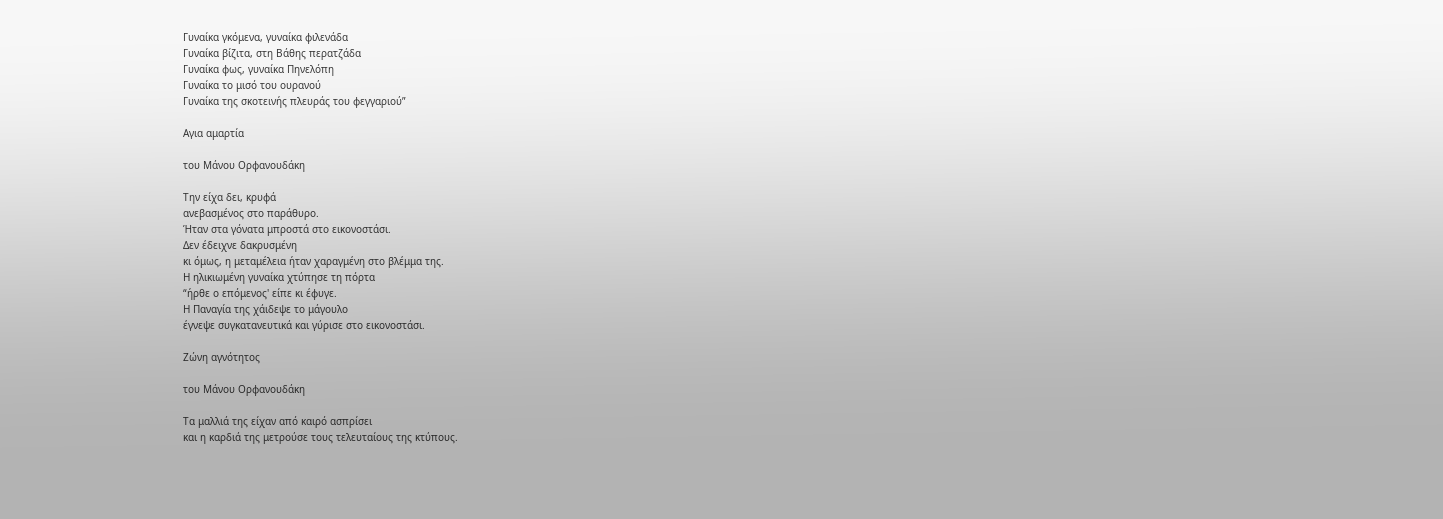Γυναίκα γκόμενα, γυναίκα φιλενάδα
Γυναίκα βίζιτα, στη Βάθης περατζάδα
Γυναίκα φως, γυναίκα Πηνελόπη
Γυναίκα το μισό του ουρανού
Γυναίκα της σκοτεινής πλευράς του φεγγαριού”

Αγια αμαρτία

του Μάνου Ορφανουδάκη

Την είχα δει, κρυφά
ανεβασμένος στο παράθυρο.
Ήταν στα γόνατα μπροστά στο εικονοστάσι.
Δεν έδειχνε δακρυσμένη
κι όμως, η μεταμέλεια ήταν χαραγμένη στο βλέμμα της.
Η ηλικιωμένη γυναίκα χτύπησε τη πόρτα
“ήρθε ο επόμενος' είπε κι έφυγε.
Η Παναγία της χάιδεψε το μάγουλο
έγνεψε συγκατανευτικά και γύρισε στο εικονοστάσι.

Ζώνη αγνότητος

του Μάνου Ορφανουδάκη

Τα μαλλιά της είχαν από καιρό ασπρίσει
και η καρδιά της μετρούσε τους τελευταίους της κτύπους.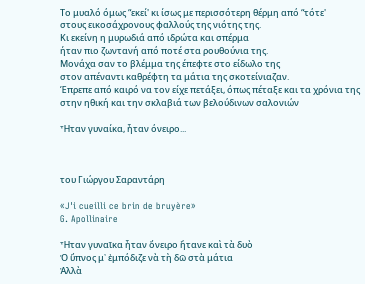Το μυαλό όμως “εκεί' κι ίσως με περισσότερη θέρμη από “τότε'
στους εικοσάχρονους φαλλούς της νιότης της.
Κι εκείνη η μυρωδιά από ιδρώτα και σπέρμα
ήταν πιο ζωντανή από ποτέ στα ρουθούνια της.
Μονάχα σαν το βλέμμα της έπεφτε στο είδωλο της
στον απέναντι καθρέφτη τα μάτια της σκοτείνιαζαν.
Έπρεπε από καιρό να τον είχε πετάξει, όπως πέταξε και τα χρόνια της
στην ηθική και την σκλαβιά των βελούδινων σαλονιών

Ἦταν γυναίκα, ἦταν όνειρο...



του Γιώργου Σαραντάρη

«J'i cueilli ce brin de bruyère»
G. Apollinaire

Ἦταν γυναῖκα ἦταν ὄνειρο ἤτανε καὶ τὰ δυὸ
Ὁ ὕπνος μ᾿ ἐμπόδιζε νὰ τὴ δῶ στὰ μάτια
Ἀλλὰ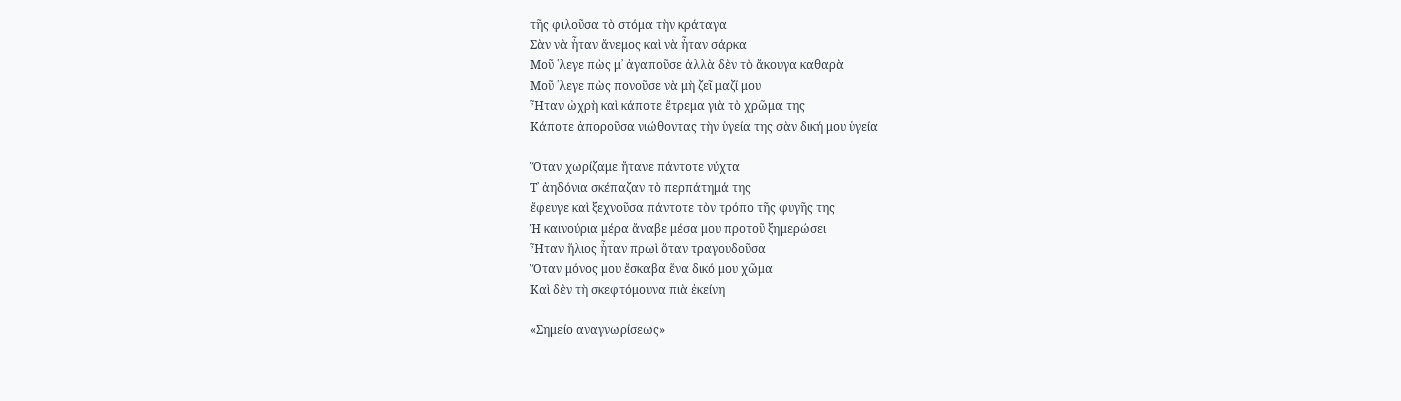τῆς φιλοῦσα τὸ στόμα τὴν κράταγα
Σὰν νὰ ἦταν ἄνεμος καὶ νὰ ἦταν σάρκα
Μοῦ ῾λεγε πὼς μ᾿ ἀγαποῦσε ἀλλὰ δὲν τὸ ἄκουγα καθαρὰ
Μοῦ ῾λεγε πὼς πονοῦσε νὰ μὴ ζεῖ μαζί μου
Ἦταν ὠχρὴ καὶ κάποτε ἔτρεμα γιὰ τὸ χρῶμα της
Κάποτε ἀποροῦσα νιώθοντας τὴν ὑγεία της σὰν δική μου ὑγεία

Ὅταν χωρίζαμε ἤτανε πάντοτε νύχτα
Τ᾿ ἀηδόνια σκέπαζαν τὸ περπάτημά της
ἔφευγε καὶ ξεχνοῦσα πάντοτε τὸν τρόπο τῆς φυγῆς της
Ἡ καινούρια μέρα ἄναβε μέσα μου προτοῦ ξημερώσει
Ἦταν ἥλιος ἦταν πρωὶ ὅταν τραγουδοῦσα
Ὅταν μόνος μου ἔσκαβα ἕνα δικό μου χῶμα
Καὶ δὲν τὴ σκεφτόμουνα πιὰ ἐκείνη

«Σημείο αναγνωρίσεως»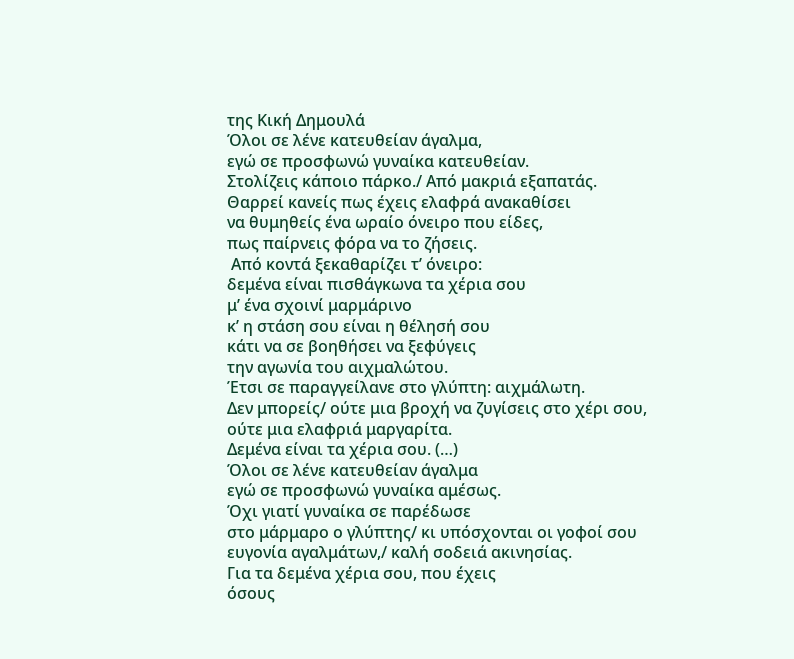της Κική Δημουλά
Όλοι σε λένε κατευθείαν άγαλμα,
εγώ σε προσφωνώ γυναίκα κατευθείαν.
Στολίζεις κάποιο πάρκο./ Από μακριά εξαπατάς.
Θαρρεί κανείς πως έχεις ελαφρά ανακαθίσει
να θυμηθείς ένα ωραίο όνειρο που είδες,
πως παίρνεις φόρα να το ζήσεις.
 Από κοντά ξεκαθαρίζει τ’ όνειρο:
δεμένα είναι πισθάγκωνα τα χέρια σου
μ’ ένα σχοινί μαρμάρινο
κ’ η στάση σου είναι η θέλησή σου
κάτι να σε βοηθήσει να ξεφύγεις
την αγωνία του αιχμαλώτου.
Έτσι σε παραγγείλανε στο γλύπτη: αιχμάλωτη.
Δεν μπορείς/ ούτε μια βροχή να ζυγίσεις στο χέρι σου,
ούτε μια ελαφριά μαργαρίτα.
Δεμένα είναι τα χέρια σου. (…)
Όλοι σε λένε κατευθείαν άγαλμα
εγώ σε προσφωνώ γυναίκα αμέσως.
Όχι γιατί γυναίκα σε παρέδωσε
στο μάρμαρο ο γλύπτης/ κι υπόσχονται οι γοφοί σου
ευγονία αγαλμάτων,/ καλή σοδειά ακινησίας.
Για τα δεμένα χέρια σου, που έχεις
όσους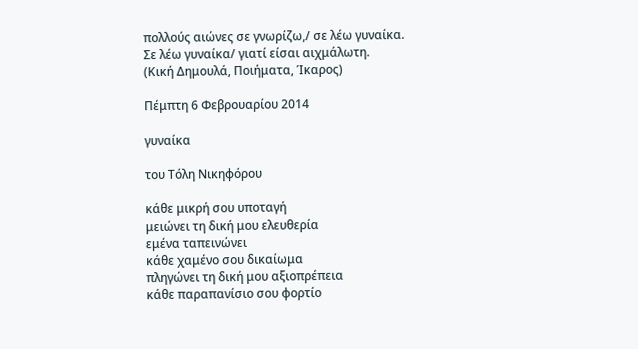πολλούς αιώνες σε γνωρίζω,/ σε λέω γυναίκα.
Σε λέω γυναίκα/ γιατί είσαι αιχμάλωτη.
(Κική Δημουλά, Ποιήματα, Ίκαρος)

Πέμπτη 6 Φεβρουαρίου 2014

γυναίκα

του Τόλη Νικηφόρου

κάθε μικρή σου υποταγή
μειώνει τη δική μου ελευθερία
εμένα ταπεινώνει
κάθε χαμένο σου δικαίωμα
πληγώνει τη δική μου αξιοπρέπεια
κάθε παραπανίσιο σου φορτίο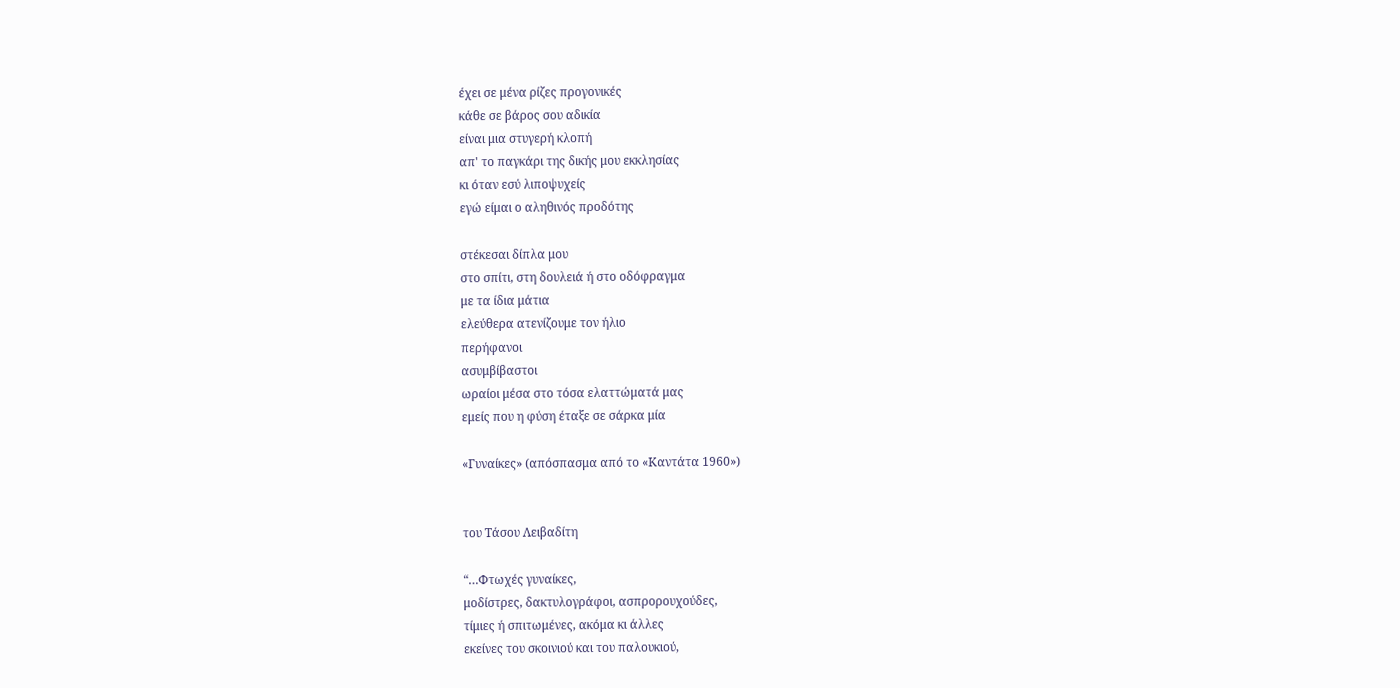έχει σε μένα ρίζες προγονικές
κάθε σε βάρος σου αδικία
είναι μια στυγερή κλοπή
απ' το παγκάρι της δικής μου εκκλησίας
κι όταν εσύ λιποψυχείς
εγώ είμαι ο αληθινός προδότης

στέκεσαι δίπλα μου
στο σπίτι, στη δουλειά ή στο οδόφραγμα
με τα ίδια μάτια
ελεύθερα ατενίζουμε τον ήλιο
περήφανοι
ασυμβίβαστοι
ωραίοι μέσα στο τόσα ελαττώματά μας
εμείς που η φύση έταξε σε σάρκα μία

«Γυναίκες» (απόσπασμα από το «Καντάτα 1960»)


του Τάσου Λειβαδίτη

“…Φτωχές γυναίκες,
μοδίστρες, δακτυλογράφοι, ασπρορουχούδες,
τίμιες ή σπιτωμένες, ακόμα κι άλλες
εκείνες του σκοινιού και του παλουκιού,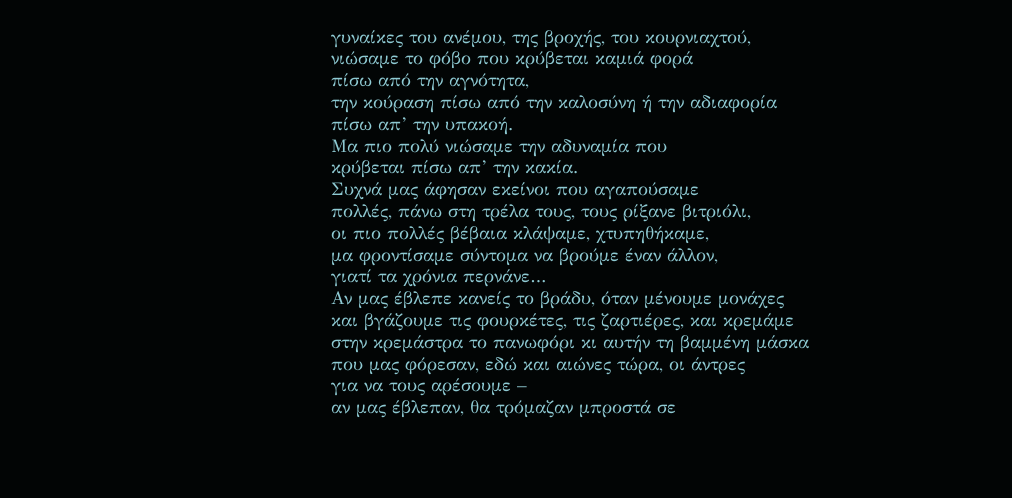γυναίκες του ανέμου, της βροχής, του κουρνιαχτού,
νιώσαμε το φόβο που κρύβεται καμιά φορά
πίσω από την αγνότητα,
την κούραση πίσω από την καλοσύνη ή την αδιαφορία
πίσω απ’ την υπακοή.
Μα πιο πολύ νιώσαμε την αδυναμία που
κρύβεται πίσω απ’ την κακία.
Συχνά μας άφησαν εκείνοι που αγαπούσαμε
πολλές, πάνω στη τρέλα τους, τους ρίξανε βιτριόλι,
οι πιο πολλές βέβαια κλάψαμε, χτυπηθήκαμε,
μα φροντίσαμε σύντομα να βρούμε έναν άλλον,
γιατί τα χρόνια περνάνε…
Αν μας έβλεπε κανείς το βράδυ, όταν μένουμε μονάχες
και βγάζουμε τις φουρκέτες, τις ζαρτιέρες, και κρεμάμε
στην κρεμάστρα το πανωφόρι κι αυτήν τη βαμμένη μάσκα
που μας φόρεσαν, εδώ και αιώνες τώρα, οι άντρες
για να τους αρέσουμε –
αν μας έβλεπαν, θα τρόμαζαν μπροστά σε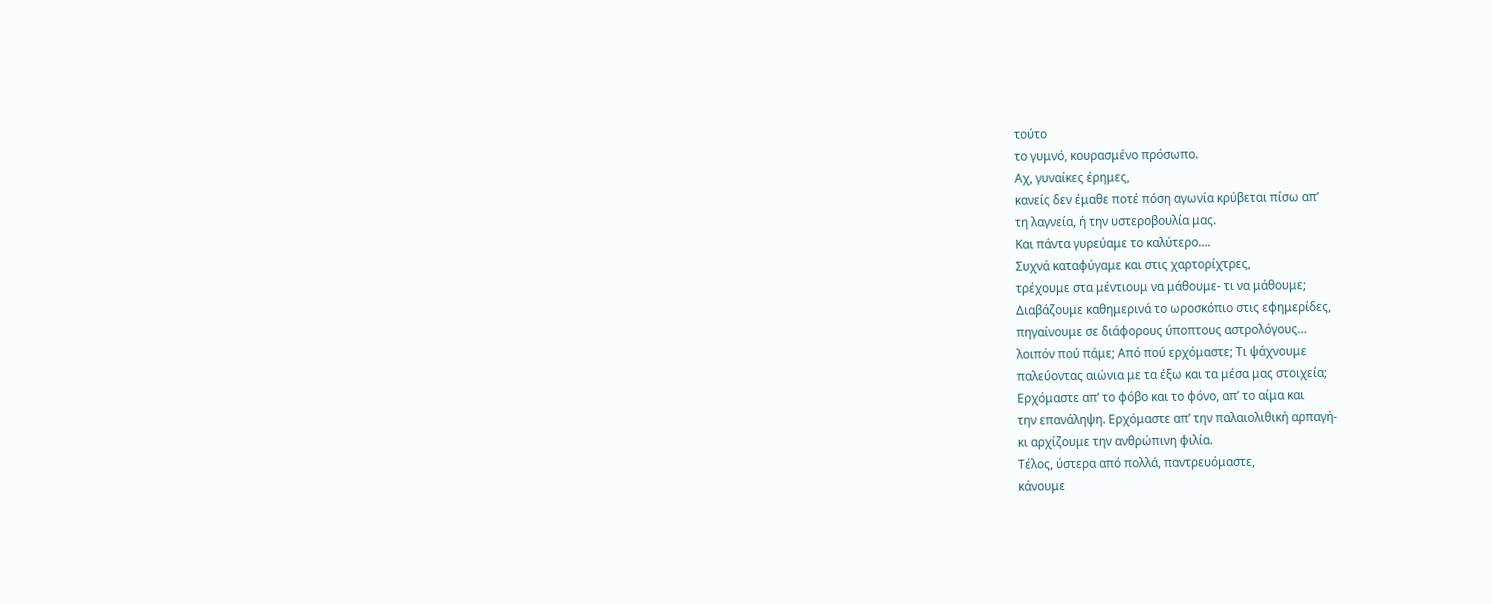τούτο
το γυμνό, κουρασμένο πρόσωπο.
Αχ, γυναίκες έρημες,
κανείς δεν έμαθε ποτέ πόση αγωνία κρύβεται πίσω απ’
τη λαγνεία, ή την υστεροβουλία μας.
Και πάντα γυρεύαμε το καλύτερο….
Συχνά καταφύγαμε και στις χαρτορίχτρες,
τρέχουμε στα μέντιουμ να μάθουμε- τι να μάθουμε;
Διαβάζουμε καθημερινά το ωροσκόπιο στις εφημερίδες,
πηγαίνουμε σε διάφορους ύποπτους αστρολόγους…
λοιπόν πού πάμε; Από πού ερχόμαστε; Τι ψάχνουμε
παλεύοντας αιώνια με τα έξω και τα μέσα μας στοιχεία;
Ερχόμαστε απ’ το φόβο και το φόνο, απ’ το αίμα και
την επανάληψη. Ερχόμαστε απ’ την παλαιολιθική αρπαγή-
κι αρχίζουμε την ανθρώπινη φιλία.
Τέλος, ύστερα από πολλά, παντρευόμαστε,
κάνουμε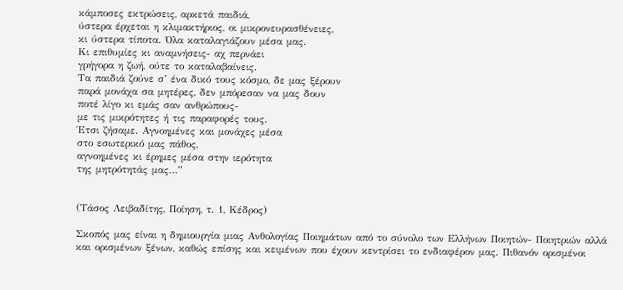κάμποσες εκτρώσεις, αρκετά παιδιά,
ύστερα έρχεται η κλιμακτήριος, οι μικρονευρασθένειες,
κι ύστερα τίποτα. Όλα καταλαγιάζουν μέσα μας.
Κι επιθυμίες κι αναμνήσεις- αχ περνάει
γρήγορα η ζωή, ούτε το καταλαβαίνεις.
Τα παιδιά ζούνε σ’ ένα δικό τους κόσμο, δε μας ξέρουν
παρά μονάχα σα μητέρες, δεν μπόρεσαν να μας δουν
ποτέ λίγο κι εμάς σαν ανθρώπους-
με τις μικρότητες ή τις παραφορές τους.
Έτσι ζήσαμε. Αγνοημένες και μονάχες μέσα
στο εσωτερικό μας πάθος,
αγνοημένες κι έρημες μέσα στην ιερότητα
της μητρότητάς μας…”


(Τάσος Λειβαδίτης, Ποίηση, τ. 1, Κέδρος)

Σκοπός μας είναι η δημιουργία μιας Ανθολογίας Ποιημάτων από το σύνολο των Ελλήνων Ποιητών- Ποιητριών αλλά και ορισμένων ξένων, καθώς επίσης και κειμένων που έχουν κεντρίσει το ενδιαφέρον μας. Πιθανόν ορισμένοι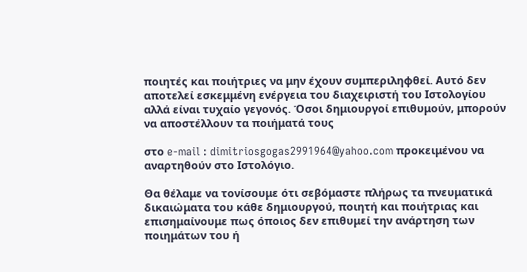ποιητές και ποιήτριες να μην έχουν συμπεριληφθεί. Αυτό δεν αποτελεί εσκεμμένη ενέργεια του διαχειριστή του Ιστολογίου αλλά είναι τυχαίο γεγονός. Όσοι δημιουργοί επιθυμούν, μπορούν να αποστέλλουν τα ποιήματά τους

στο e-mail : dimitriosgogas2991964@yahoo.com προκειμένου να αναρτηθούν στο Ιστολόγιο.

Θα θέλαμε να τονίσουμε ότι σεβόμαστε πλήρως τα πνευματικά δικαιώματα του κάθε δημιουργού, ποιητή και ποιήτριας και επισημαίνουμε πως όποιος δεν επιθυμεί την ανάρτηση των ποιημάτων του ή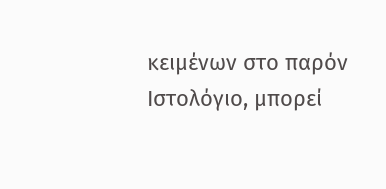κειμένων στο παρόν Ιστολόγιο, μπορεί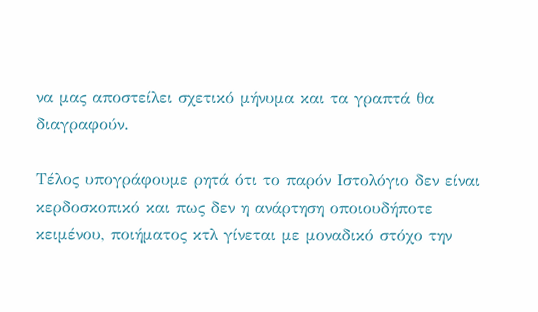να μας αποστείλει σχετικό μήνυμα και τα γραπτά θα διαγραφούν.

Τέλος υπογράφουμε ρητά ότι το παρόν Ιστολόγιο δεν είναι κερδοσκοπικό και πως δεν η ανάρτηση οποιουδήποτε κειμένου, ποιήματος κτλ γίνεται με μοναδικό στόχο την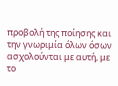προβολή της ποίησης και την γνωριμία όλων όσων ασχολούνται με αυτή, με το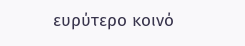ευρύτερο κοινό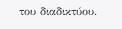του διαδικτύου.